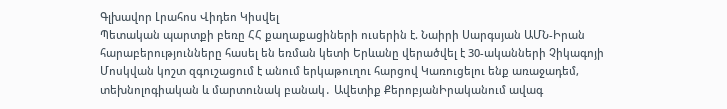Գլխավոր Լրահոս Վիդեո Կիսվել
Պետական պարտքի բեռը ՀՀ քաղաքացիների ուսերին է. Նաիրի Սարգսյան ԱՄՆ-Իրան հարաբերությունները հասել են եռման կետի Երևանը վերածվել է 30-ականների Չիկագոյի Մոսկվան կոշտ զգուշացում է անում երկաթուղու հարցով Կառուցելու ենք առաջադեմ, տեխնոլոգիական և մարտունակ բանակ․ Ավետիք ՔերոբյանԻրականում ավագ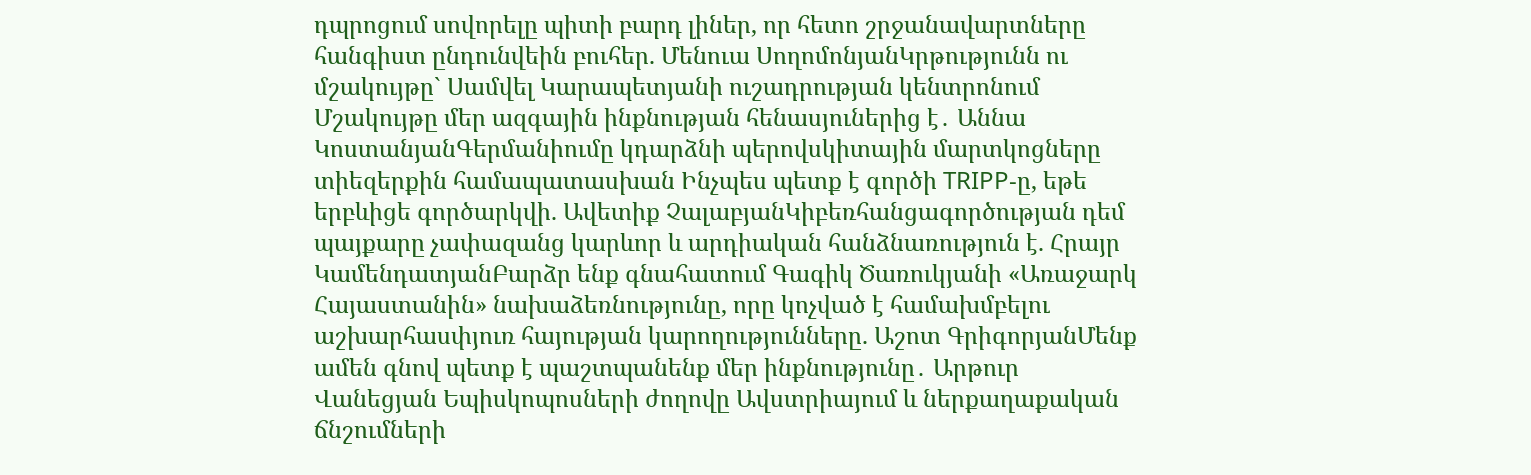դպրոցում սովորելը պիտի բարդ լիներ, որ հետո շրջանավարտները հանգիստ ընդունվեին բուհեր. Մենուա ՍողոմոնյանԿրթությունն ու մշակույթը` Սամվել Կարապետյանի ուշադրության կենտրոնում Մշակույթը մեր ազգային ինքնության հենասյուներից է․ Աննա ԿոստանյանԳերմանիումը կդարձնի պերովսկիտային մարտկոցները տիեզերքին համապատասխան Ինչպես պետք է գործի TRIPP-ը, եթե երբևիցե գործարկվի. Ավետիք ՉալաբյանԿիբեռհանցագործության դեմ պայքարը չափազանց կարևոր և արդիական հանձնառություն է. Հրայր ԿամենդատյանԲարձր ենք գնահատում Գագիկ Ծառուկյանի «Առաջարկ Հայաստանին» նախաձեռնությունը, որը կոչված է համախմբելու աշխարհասփյուռ հայության կարողությունները. Աշոտ ԳրիգորյանՄենք ամեն գնով պետք է պաշտպանենք մեր ինքնությունը․ Արթուր Վանեցյան Եպիսկոպոսների ժողովը Ավստրիայում և ներքաղաքական ճնշումների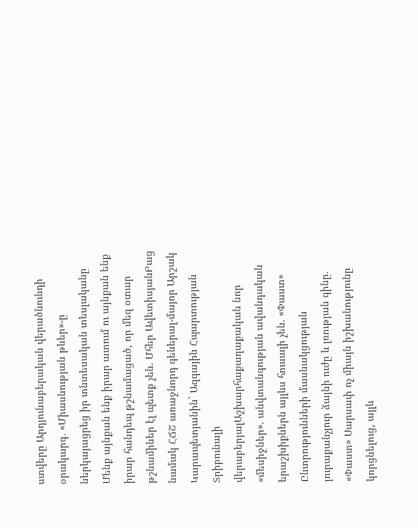ստվերը Արդյունաբերական վերածնունդի օրակարգ․ «Միասնության թևեր»-ը ներկայացրեց իր տնտեսական տեսլականը Մենք այնքան ենք իրար ատում ու այնքան ենք իրար հանդեպ թշնամացած, որ մեզ օտար թշնամիներ էլ պետք չեն. Մհեր ԱվետիսյանԲաց նամակ ՀՃՇ առաջնորդ գեներալ-մայոր Արշակ Կարապետյանին` Ազգային Հպարտության Տրիբունալի վերաբերյալԱշխարհաքաղաքական նոր «մեսիջներ». անվտանգության ավանդական երաշխիքներն այլևս հուսալի չեն. «Փաստ» Ընտրությունների մասնակցության յուրաքանչյուր ձայնի ուժը և լռության գինը. «Փաստ» Սարսափ ոչ միայն իշխանությունը կորցնելուց, այլև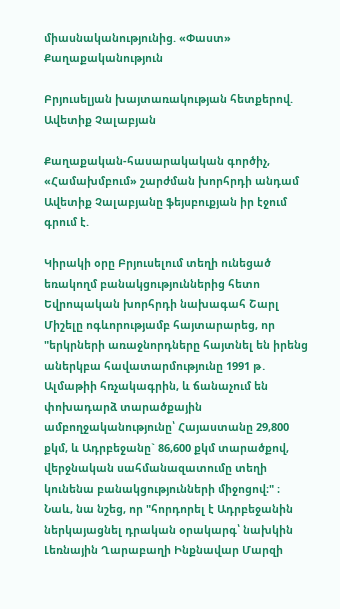միասնականությունից. «Փաստ»
Քաղաքականություն

Բրյուսելյան խայտառակության հետքերով. Ավետիք Չալաբյան

Քաղաքական-հասարակական գործիչ, «Համախմբում» շարժման խորհրդի անդամ Ավետիք Չալաբյանը ֆեյսբուքյան իր էջում գրում է.

Կիրակի օրը Բրյուսելում տեղի ունեցած եռակողմ բանակցություններից հետո Եվրոպական խորհրդի նախագահ Շարլ Միշելը ոգևորությամբ հայտարարեց, որ "երկրների առաջնորդները հայտնել են իրենց աներկբա հավատարմությունը 1991 թ․ Ալմաթիի հռչակագրին, և ճանաչում են փոխադարձ տարածքային ամբողջականությունը՝ Հայաստանը 29,800 քկմ, և Ադրբեջանը` 86,600 քկմ տարածքով, վերջնական սահմանազատումը տեղի կունենա բանակցությունների միջոցով։" ։ Նաև, նա նշեց, որ "հորդորել է Ադրբեջանին ներկայացնել դրական օրակարգ՝ նախկին Լեռնային Ղարաբաղի Ինքնավար Մարզի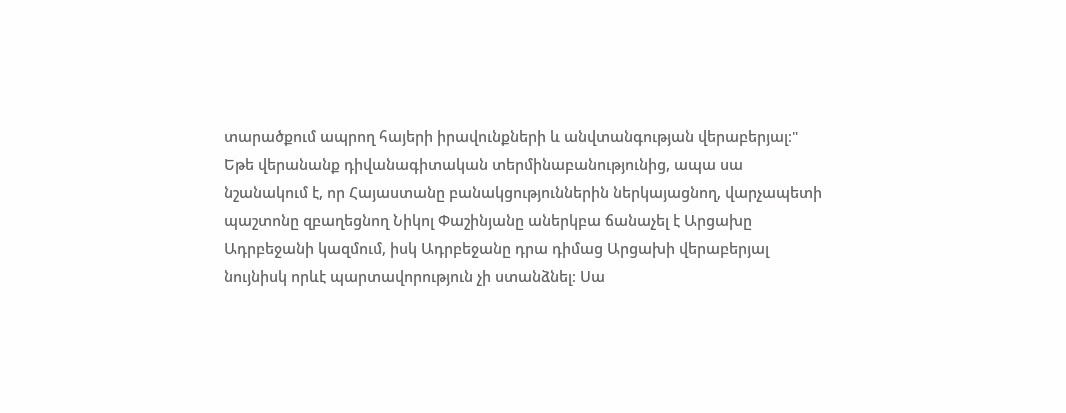տարածքում ապրող հայերի իրավունքների և անվտանգության վերաբերյալ։"
Եթե վերանանք դիվանագիտական տերմինաբանությունից, ապա սա նշանակում է, որ Հայաստանը բանակցություններին ներկայացնող, վարչապետի պաշտոնը զբաղեցնող Նիկոլ Փաշինյանը աներկբա ճանաչել է Արցախը Ադրբեջանի կազմում, իսկ Ադրբեջանը դրա դիմաց Արցախի վերաբերյալ նույնիսկ որևէ պարտավորություն չի ստանձնել։ Սա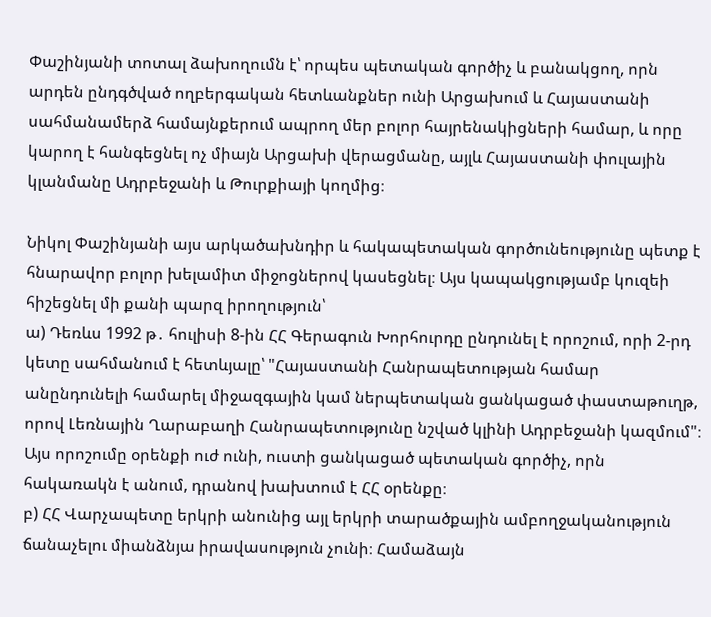Փաշինյանի տոտալ ձախողումն է՝ որպես պետական գործիչ և բանակցող, որն արդեն ընդգծված ողբերգական հետևանքներ ունի Արցախում և Հայաստանի սահմանամերձ համայնքերում ապրող մեր բոլոր հայրենակիցների համար, և որը կարող է հանգեցնել ոչ միայն Արցախի վերացմանը, այլև Հայաստանի փուլային կլանմանը Ադրբեջանի և Թուրքիայի կողմից։

Նիկոլ Փաշինյանի այս արկածախնդիր և հակապետական գործունեությունը պետք է հնարավոր բոլոր խելամիտ միջոցներով կասեցնել։ Այս կապակցությամբ կուզեի հիշեցնել մի քանի պարզ իրողություն՝
ա) Դեռևս 1992 թ․ հուլիսի 8-ին ՀՀ Գերագուն Խորհուրդը ընդունել է որոշում, որի 2-րդ կետը սահմանում է հետևյալը՝ "Հայաստանի Հանրապետության համար անընդունելի համարել միջազգային կամ ներպետական ցանկացած փաստաթուղթ, որով Լեռնային Ղարաբաղի Հանրապետությունը նշված կլինի Ադրբեջանի կազմում"։ Այս որոշումը օրենքի ուժ ունի, ուստի ցանկացած պետական գործիչ, որն հակառակն է անում, դրանով խախտում է ՀՀ օրենքը։
բ) ՀՀ Վարչապետը երկրի անունից այլ երկրի տարածքային ամբողջականություն ճանաչելու միանձնյա իրավասություն չունի։ Համաձայն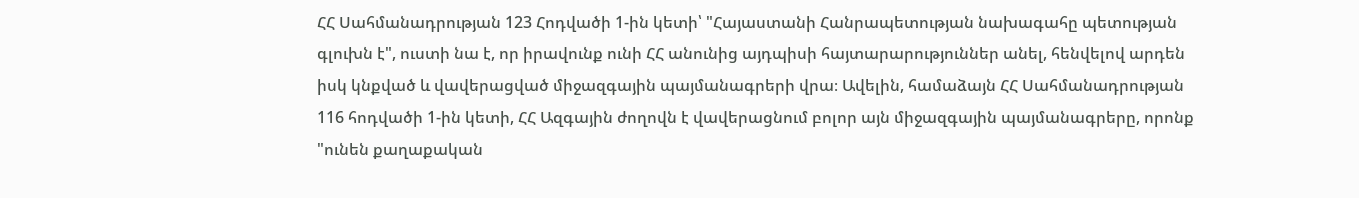ՀՀ Սահմանադրության 123 Հոդվածի 1-ին կետի՝ "Հայաստանի Հանրապետության նախագահը պետության գլուխն է", ուստի նա է, որ իրավունք ունի ՀՀ անունից այդպիսի հայտարարություններ անել, հենվելով արդեն իսկ կնքված և վավերացված միջազգային պայմանագրերի վրա։ Ավելին, համաձայն ՀՀ Սահմանադրության 116 հոդվածի 1-ին կետի, ՀՀ Ազգային ժողովն է վավերացնում բոլոր այն միջազգային պայմանագրերը, որոնք "ունեն քաղաքական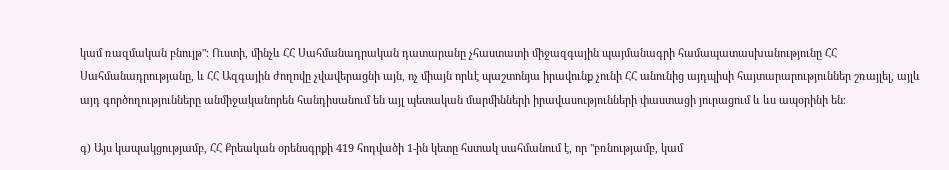կամ ռազմական բնույթ"։ Ուստի, մինչև ՀՀ Սահմանադրական դատարանը չհաստատի միջազգային պայմանագրի համապատասխանությունը ՀՀ Սահմանադրությանը, և ՀՀ Ազգային ժողովը չվավերացնի այն, ոչ միայն որևէ պաշտոնյա իրավունք չունի ՀՀ անունից այդպիսի հայտարարություններ շռայլել, այլև այդ գործողությունները անմիջականորեն հանդիսանում են այլ պետական մարմինների իրավասությունների փաստացի յուրացում և ևս ապօրինի են։

գ) Այս կապակցությամբ, ՀՀ Քրեական օրենսգրքի 419 հոդվածի 1-ին կետը հստակ սահմանում է, որ "բռնությամբ, կամ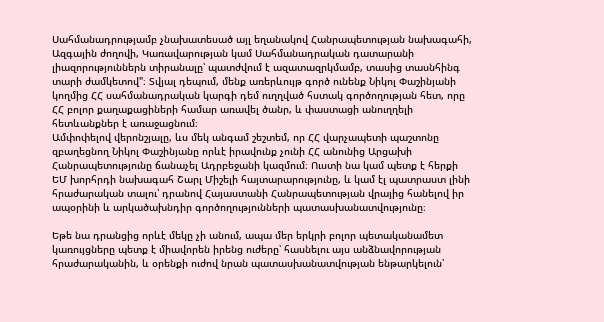Սահմանադրությամբ չնախատեսած այլ եղանակով Հանրապետության նախագահի, Ազգային ժողովի, Կառավարության կամ Սահմանադրական դատարանի լիազորություններն տիրանալը՝ պատժվում է ազատազրկմամբ, տասից տասնհինգ տարի ժամկետով"։ Տվյալ դեպում, մենք առերևույթ գործ ունենք Նիկոլ Փաշինյանի կողմից ՀՀ սահմանադրական կարգի դեմ ուղղված հստակ գործողության հետ, որը ՀՀ բոլոր քաղաքացիների համար առավել ծանր, և փաստացի անուղղելի հետևանքներ է առաջացնում։
Ամփոփելով վերոնշյալը, ևս մեկ անգամ շեշտեմ, որ ՀՀ վարչապետի պաշտոնը զբաղեցնող Նիկոլ Փաշինյանը որևէ իրավունք չունի ՀՀ անունից Արցախի Հանրապետությունը ճանաչել Ադրբեջանի կազմում։ Ուստի նա կամ պետք է հերքի ԵՄ խորհրդի նախագահ Շարլ Միշելի հայտարարությունը, և կամ էլ պատրաստ լինի հրաժարական տալու՝ դրանով Հայաստանի Հանրապետության վրայից հանելով իր ապօրինի և արկածախնդիր գործողությունների պատասխանատվությունը։

Եթե նա դրանցից որևէ մեկը չի անում, ապա մեր երկրի բոլոր պետականամետ կառույցները պետք է միավորեն իրենց ուժերը՝ հասնելու այս անձնավորության հրաժարականին, և օրենքի ուժով նրան պատասխանատվության ենթարկելուն՝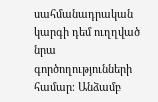սահմանադրական կարգի դեմ ուղղված նրա գործողությունների համար։ Անձամբ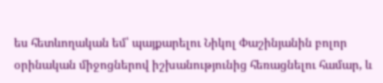ես հետևողական եմ՝ պայքարելու Նիկոլ Փաշինյանին բոլոր օրինական միջոցներով իշխանությունից հեռացնելու համար, և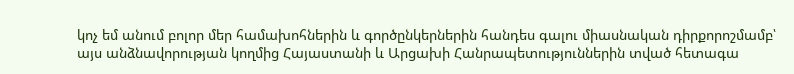կոչ եմ անում բոլոր մեր համախոհներին և գործընկերներին հանդես գալու միասնական դիրքորոշմամբ՝ այս անձնավորության կողմից Հայաստանի և Արցախի Հանրապետություններին տված հետագա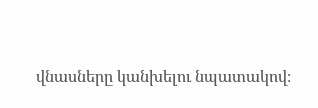վնասները կանխելու նպատակով։